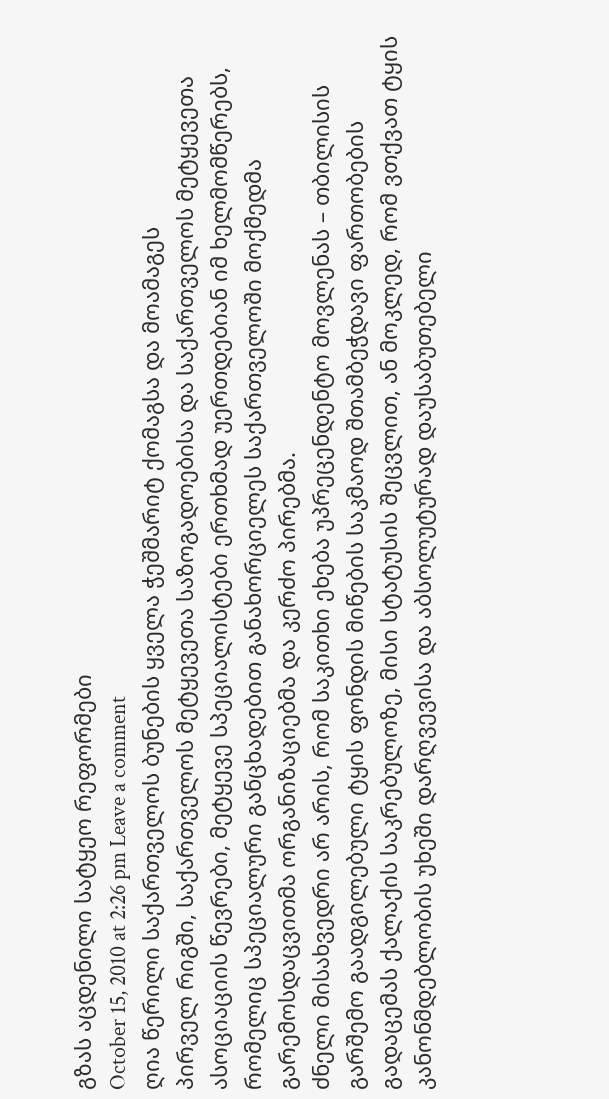გზას აცდენილი სატყეო რეფორმები
October 15, 2010 at 2:26 pm Leave a comment
ღია წერილი საქართველოს ბუნების ყველა ჭეშმარიტ ქომაგსა და მოამაგეს
პირველ რიგში, საქართველოს მეტყევეთა საზოგადოებისა და საქართველოს მეტყევეთა ასოციაციის წევრები, მეტყევე სპეციალისტები ერთხმად უერთდებიან იმ ხელმომწერებს, რომელიც სპეციალური განცხადებით განახორციელეს საქართველოში მოქმედმა გარემოსდაცვითმა ორგანიზაციებმა და კერძო პირებმა.
ძნელი მისახვედრი არ არის, რომ საკითხი ეხება უპრეცენდენტო მოვლენას – თბილისის გარშემო გაადგილებული ტყის ფონდის მიწების საკმაოდ შთამბეჭდავი ფართობების გადაცემას ქალაქის საკრებულოზე, მისი სტატუსის შეცვლით, ან მოკლედ, რომ ვთქვათ ტყის კანონმდებლობის უხეში დარღვევისა და აბსოლუტურად დაუსაბუთებელი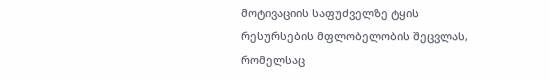მოტივაციის საფუძველზე ტყის რესურსების მფლობელობის შეცვლას, რომელსაც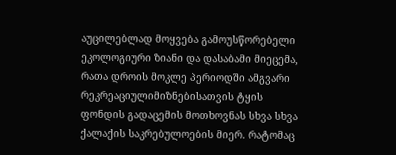აუცილებლად მოყვება გამოუსწორებელი ეკოლოგიური ზიანი და დასაბამი მიეცემა, რათა დროის მოკლე პერიოდში ამგვარი რეკრეაციულიმიზნებისათვის ტყის ფონდის გადაცემის მოთხოვნას სხვა სხვა ქალაქის საკრებულოების მიერ. რატომაც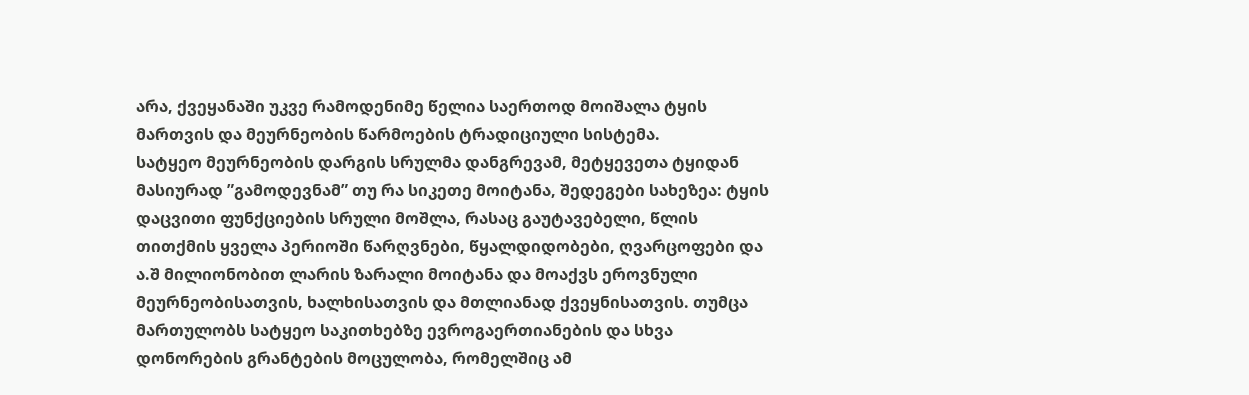არა, ქვეყანაში უკვე რამოდენიმე წელია საერთოდ მოიშალა ტყის მართვის და მეურნეობის წარმოების ტრადიციული სისტემა.
სატყეო მეურნეობის დარგის სრულმა დანგრევამ, მეტყევეთა ტყიდან მასიურად ”გამოდევნამ” თუ რა სიკეთე მოიტანა, შედეგები სახეზეა: ტყის დაცვითი ფუნქციების სრული მოშლა, რასაც გაუტავებელი, წლის თითქმის ყველა პერიოში წარღვნები, წყალდიდობები, ღვარცოფები და ა.შ მილიონობით ლარის ზარალი მოიტანა და მოაქვს ეროვნული მეურნეობისათვის, ხალხისათვის და მთლიანად ქვეყნისათვის. თუმცა მართულობს სატყეო საკითხებზე ევროგაერთიანების და სხვა დონორების გრანტების მოცულობა, რომელშიც ამ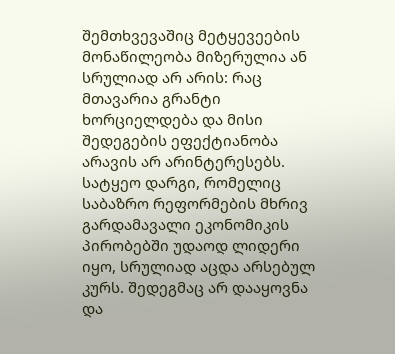შემთხვევაშიც მეტყევეების მონაწილეობა მიზერულია ან სრულიად არ არის: რაც მთავარია გრანტი ხორციელდება და მისი შედეგების ეფექტიანობა არავის არ არინტერესებს.
სატყეო დარგი, რომელიც საბაზრო რეფორმების მხრივ გარდამავალი ეკონომიკის პირობებში უდაოდ ლიდერი იყო, სრულიად აცდა არსებულ კურს. შედეგმაც არ დააყოვნა და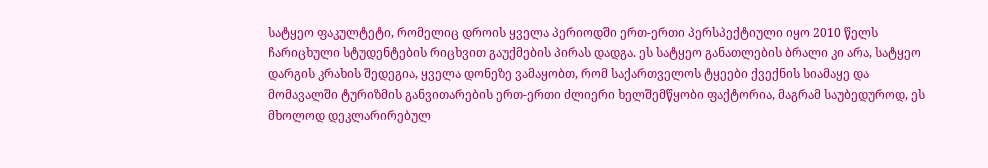სატყეო ფაკულტეტი, რომელიც დროის ყველა პერიოდში ერთ-ერთი პერსპექტიული იყო 2010 წელს ჩარიცხული სტუდენტების რიცხვით გაუქმების პირას დადგა. ეს სატყეო განათლების ბრალი კი არა, სატყეო დარგის კრახის შედეგია, ყველა დონეზე ვამაყობთ, რომ საქართველოს ტყეები ქვექნის სიამაყე და მომავალში ტურიზმის განვითარების ერთ-ერთი ძლიერი ხელშემწყობი ფაქტორია, მაგრამ საუბედუროდ, ეს მხოლოდ დეკლარირებულ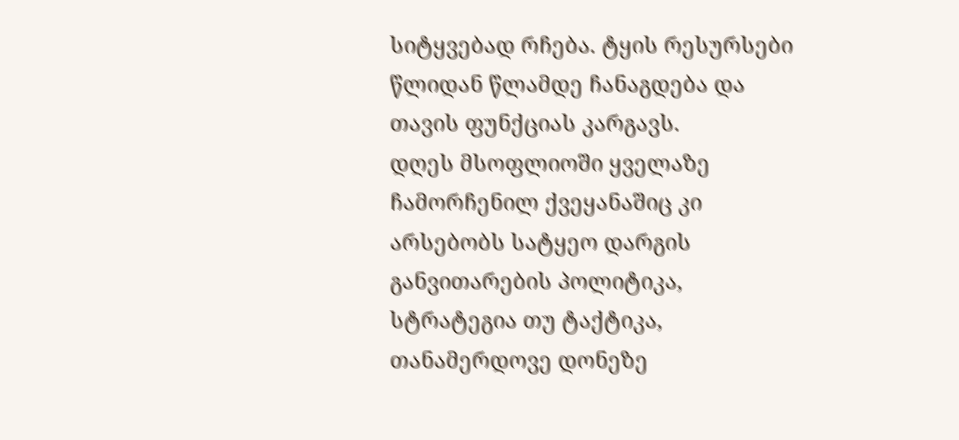სიტყვებად რჩება. ტყის რესურსები წლიდან წლამდე ჩანაგდება და თავის ფუნქციას კარგავს.
დღეს მსოფლიოში ყველაზე ჩამორჩენილ ქვეყანაშიც კი არსებობს სატყეო დარგის განვითარების პოლიტიკა, სტრატეგია თუ ტაქტიკა, თანამერდოვე დონეზე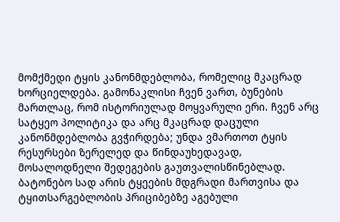მომქმედი ტყის კანონმდებლობა, რომელიც მკაცრად ხორციელდება. გამონაკლისი ჩვენ ვართ, ბუნების მართლაც, რომ ისტორიულად მოყვარული ერი. ჩვენ არც სატყეო პოლიტიკა და არც მკაცრად დაცული კანონმდებლობა გვჭირდება; უნდა ვმართოთ ტყის რესურსები ზერელედ და წინდაუხედავად, მოსალოდნელი შედეგების გაუთვალისწინებლად. ბატონებო სად არის ტყეების მდგრადი მართვისა და ტყითსარგებლობის პრიციბებზე აგებული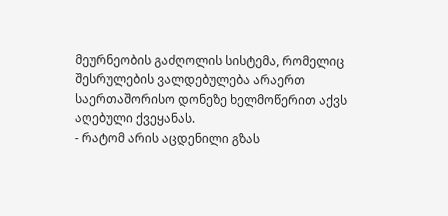მეურნეობის გაძღოლის სისტემა, რომელიც შესრულების ვალდებულება არაერთ საერთაშორისო დონეზე ხელმოწერით აქვს აღებული ქვეყანას.
- რატომ არის აცდენილი გზას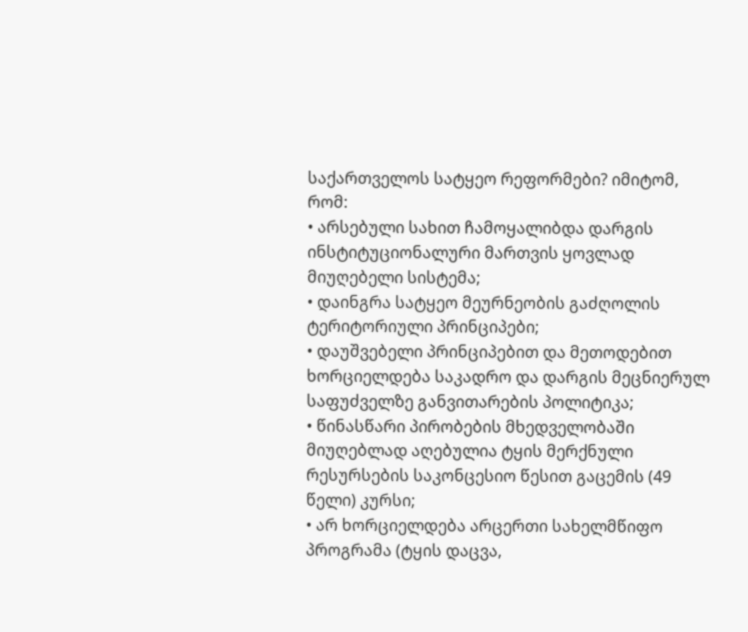საქართველოს სატყეო რეფორმები? იმიტომ, რომ:
• არსებული სახით ჩამოყალიბდა დარგის ინსტიტუციონალური მართვის ყოვლად მიუღებელი სისტემა;
• დაინგრა სატყეო მეურნეობის გაძღოლის ტერიტორიული პრინციპები;
• დაუშვებელი პრინციპებით და მეთოდებით ხორციელდება საკადრო და დარგის მეცნიერულ საფუძველზე განვითარების პოლიტიკა;
• წინასწარი პირობების მხედველობაში მიუღებლად აღებულია ტყის მერქნული რესურსების საკონცესიო წესით გაცემის (49 წელი) კურსი;
• არ ხორციელდება არცერთი სახელმწიფო პროგრამა (ტყის დაცვა,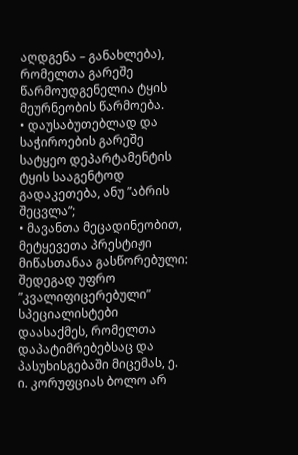აღდგენა – განახლება), რომელთა გარეშე წარმოუდგენელია ტყის მეურნეობის წარმოება.
• დაუსაბუთებლად და საჭიროების გარეშე სატყეო დეპარტამენტის ტყის სააგენტოდ გადაკეთება, ანუ ”აბრის შეცვლა”;
• მავანთა მეცადინეობით, მეტყევეთა პრესტიჟი მიწასთანაა გასწორებული: შედეგად უფრო ”კვალიფიცერებული” სპეციალისტები დაასაქმეს, რომელთა დაპატიმრებებსაც და პასუხისგებაში მიცემას, ე. ი. კორუფციას ბოლო არ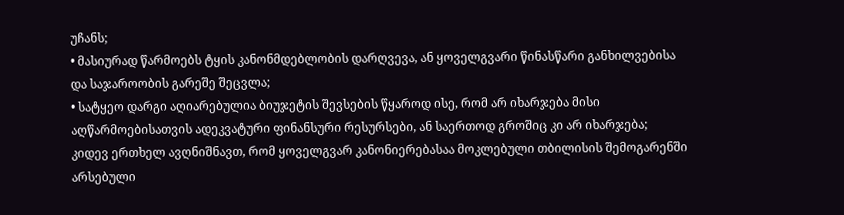უჩანს;
• მასიურად წარმოებს ტყის კანონმდებლობის დარღვევა, ან ყოველგვარი წინასწარი განხილვებისა და საჯაროობის გარეშე შეცვლა;
• სატყეო დარგი აღიარებულია ბიუჯეტის შევსების წყაროდ ისე, რომ არ იხარჯება მისი აღწარმოებისათვის ადეკვატური ფინანსური რესურსები, ან საერთოდ გროშიც კი არ იხარჯება;
კიდევ ერთხელ ავღნიშნავთ, რომ ყოველგვარ კანონიერებასაა მოკლებული თბილისის შემოგარენში არსებული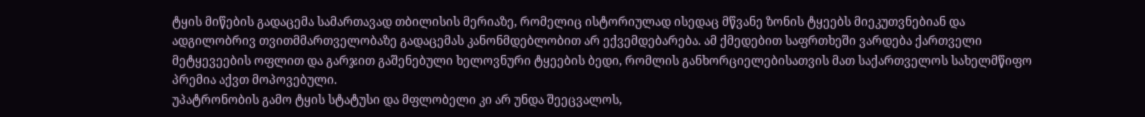ტყის მიწების გადაცემა სამართავად თბილისის მერიაზე, რომელიც ისტორიულად ისედაც მწვანე ზონის ტყეებს მიეკუთვნებიან და ადგილობრივ თვითმმართველობაზე გადაცემას კანონმდებლობით არ ექვემდებარება. ამ ქმედებით საფრთხეში ვარდება ქართველი მეტყევეების ოფლით და გარჯით გაშენებული ხელოვნური ტყეების ბედი, რომლის განხორციელებისათვის მათ საქართველოს სახელმწიფო პრემია აქვთ მოპოვებული.
უპატრონობის გამო ტყის სტატუსი და მფლობელი კი არ უნდა შეეცვალოს,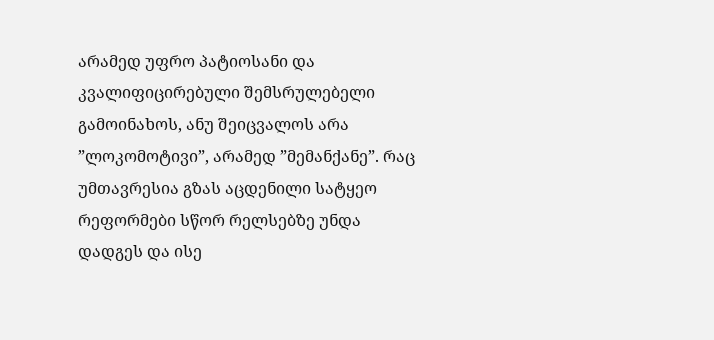არამედ უფრო პატიოსანი და კვალიფიცირებული შემსრულებელი გამოინახოს, ანუ შეიცვალოს არა ”ლოკომოტივი”, არამედ ”მემანქანე”. რაც უმთავრესია გზას აცდენილი სატყეო რეფორმები სწორ რელსებზე უნდა დადგეს და ისე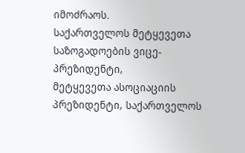იმოძრაოს.
საქართველოს მეტყევეთა საზოგადოების ვიცე-პრეზიდენტი,
მეტყევეთა ასოციაციის პრეზიდენტი, საქართველოს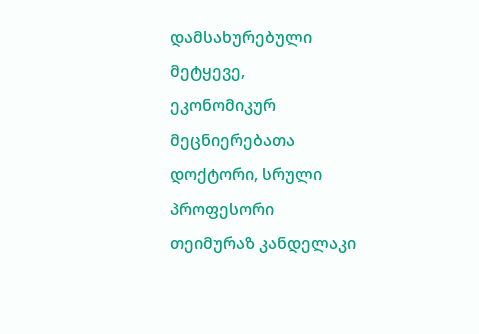დამსახურებული მეტყევე,
ეკონომიკურ მეცნიერებათა დოქტორი, სრული პროფესორი
თეიმურაზ კანდელაკი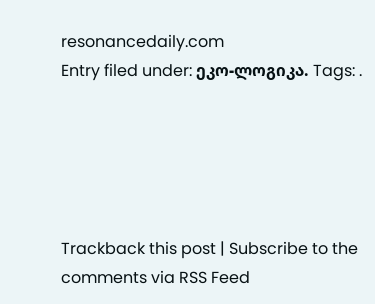resonancedaily.com
Entry filed under: ეკო-ლოგიკა. Tags: .





Trackback this post | Subscribe to the comments via RSS Feed